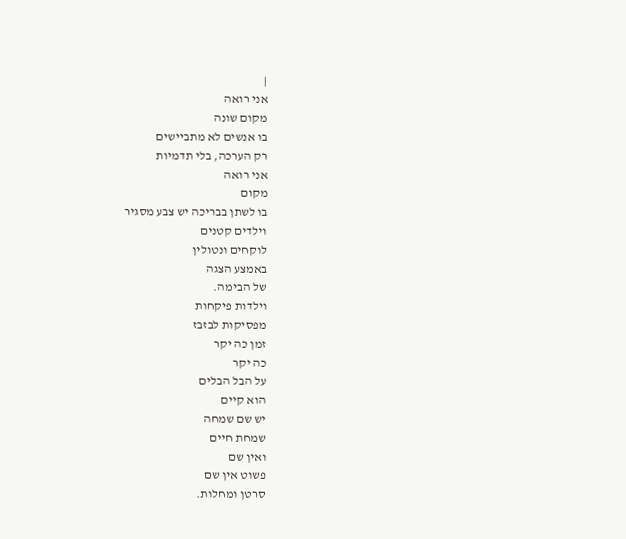|
אני רואה
מקום שונה
בו אנשים לא מתביישים
רק הערכה, בלי תדמיות
אני רואה
מקום
בו לשתן בבריכה יש צבע מסגיר
וילדים קטנים
לוקחים ונטולין
באמצע הצגה
של הבימה.
וילדות פיקחות
מפסיקות לבזבז
זמן כה יקר
כה יקר
על הבל הבלים
הוא קיים
יש שם שמחה
שמחת חיים
ואין שם
פשוט אין שם
סרטן ומחלות.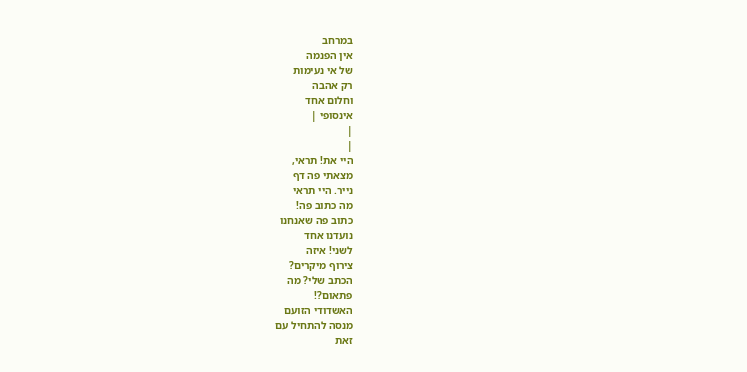במרחב
אין הפנמה
של אי נעימות
רק אהבה
וחלום אחד
אינסופי |
|
|
היי את! תראי,
מצאתי פה דף
נייר. היי תראי
מה כתוב פה!
כתוב פה שאנחנו
נועדנו אחד
לשני! איזה
צירוף מיקרים?
הכתב שלי? מה
פתאום?!
האשדודי הזועם
מנסה להתחיל עם
זאת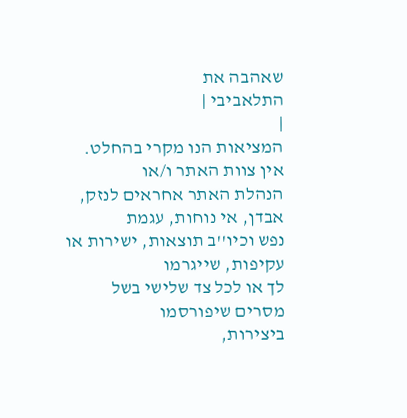שאהבה את
התלאביבי |
|
המציאות הנו מקרי בהחלט. אין צוות האתר ו/או
הנהלת האתר אחראים לנזק, אבדן, אי נוחות, עגמת
נפש וכיו''ב תוצאות, ישירות או עקיפות, שייגרמו
לך או לכל צד שלישי בשל מסרים שיפורסמו
ביצירות,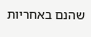שהנם באחריות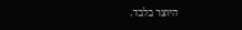היוצר בלבד.